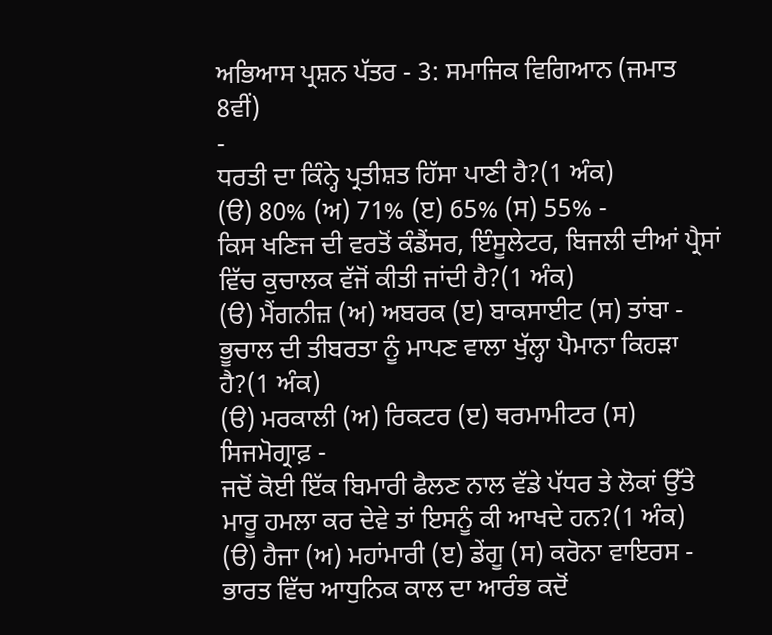ਅਭਿਆਸ ਪ੍ਰਸ਼ਨ ਪੱਤਰ - 3: ਸਮਾਜਿਕ ਵਿਗਿਆਨ (ਜਮਾਤ 8ਵੀਂ)
-
ਧਰਤੀ ਦਾ ਕਿੰਨ੍ਹੇ ਪ੍ਰਤੀਸ਼ਤ ਹਿੱਸਾ ਪਾਣੀ ਹੈ?(1 ਅੰਕ)
(ੳ) 80% (ਅ) 71% (ੲ) 65% (ਸ) 55% -
ਕਿਸ ਖਣਿਜ ਦੀ ਵਰਤੋਂ ਕੰਡੈਂਸਰ, ਇੰਸੂਲੇਟਰ, ਬਿਜਲੀ ਦੀਆਂ ਪ੍ਰੈਸਾਂ ਵਿੱਚ ਕੁਚਾਲਕ ਵੱਜੋਂ ਕੀਤੀ ਜਾਂਦੀ ਹੈ?(1 ਅੰਕ)
(ੳ) ਮੈਂਗਨੀਜ਼ (ਅ) ਅਬਰਕ (ੲ) ਬਾਕਸਾਈਟ (ਸ) ਤਾਂਬਾ -
ਭੂਚਾਲ ਦੀ ਤੀਬਰਤਾ ਨੂੰ ਮਾਪਣ ਵਾਲਾ ਖੁੱਲ੍ਹਾ ਪੈਮਾਨਾ ਕਿਹੜਾ ਹੈ?(1 ਅੰਕ)
(ੳ) ਮਰਕਾਲੀ (ਅ) ਰਿਕਟਰ (ੲ) ਥਰਮਾਮੀਟਰ (ਸ) ਸਿਜਮੋਗ੍ਰਾਫ਼ -
ਜਦੋਂ ਕੋਈ ਇੱਕ ਬਿਮਾਰੀ ਫੈਲਣ ਨਾਲ ਵੱਡੇ ਪੱਧਰ ਤੇ ਲੋਕਾਂ ਉੱਤੇ ਮਾਰੂ ਹਮਲਾ ਕਰ ਦੇਵੇ ਤਾਂ ਇਸਨੂੰ ਕੀ ਆਖਦੇ ਹਨ?(1 ਅੰਕ)
(ੳ) ਹੈਜਾ (ਅ) ਮਹਾਂਮਾਰੀ (ੲ) ਡੇਂਗੂ (ਸ) ਕਰੋਨਾ ਵਾਇਰਸ -
ਭਾਰਤ ਵਿੱਚ ਆਧੁਨਿਕ ਕਾਲ ਦਾ ਆਰੰਭ ਕਦੋਂ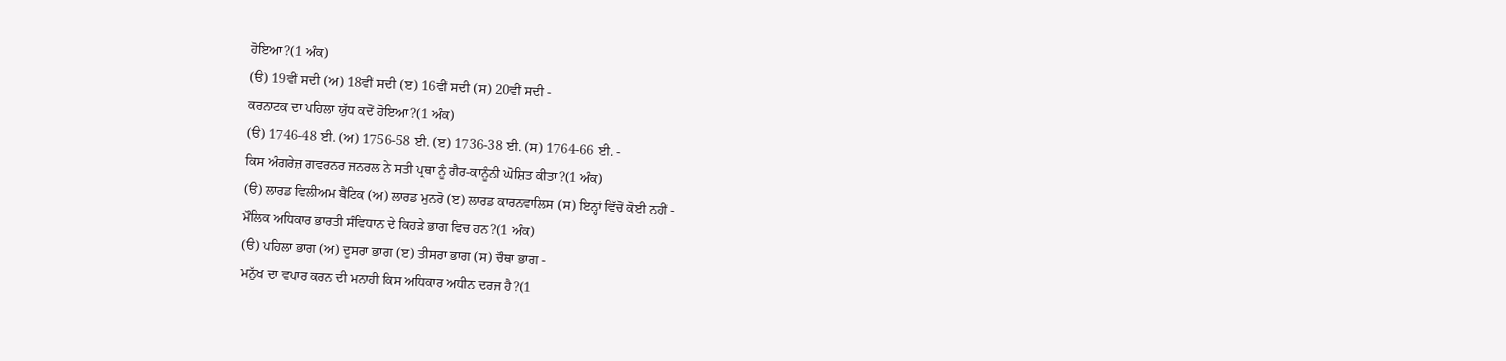ਹੋਇਆ?(1 ਅੰਕ)
(ੳ) 19ਵੀਂ ਸਦੀ (ਅ) 18ਵੀਂ ਸਦੀ (ੲ) 16ਵੀਂ ਸਦੀ (ਸ) 20ਵੀਂ ਸਦੀ -
ਕਰਨਾਟਕ ਦਾ ਪਹਿਲਾ ਯੁੱਧ ਕਦੋਂ ਹੋਇਆ?(1 ਅੰਕ)
(ੳ) 1746-48 ਈ. (ਅ) 1756-58 ਈ. (ੲ) 1736-38 ਈ. (ਸ) 1764-66 ਈ. -
ਕਿਸ ਅੰਗਰੇਜ਼ ਗਵਰਨਰ ਜਨਰਲ ਨੇ ਸਤੀ ਪ੍ਰਥਾ ਨੂੰ ਗੈਰ-ਕਾਨੂੰਨੀ ਘੋਸ਼ਿਤ ਕੀਤਾ?(1 ਅੰਕ)
(ੳ) ਲਾਰਡ ਵਿਲੀਅਮ ਬੈਂਟਿਕ (ਅ) ਲਾਰਡ ਮੁਨਰੋ (ੲ) ਲਾਰਡ ਕਾਰਨਵਾਲਿਸ (ਸ) ਇਨ੍ਹਾਂ ਵਿੱਚੋਂ ਕੋਈ ਨਹੀਂ -
ਮੌਲਿਕ ਅਧਿਕਾਰ ਭਾਰਤੀ ਸੰਵਿਧਾਨ ਦੇ ਕਿਹੜੇ ਭਾਗ ਵਿਚ ਹਨ?(1 ਅੰਕ)
(ੳ) ਪਹਿਲਾ ਭਾਗ (ਅ) ਦੂਸਰਾ ਭਾਗ (ੲ) ਤੀਸਰਾ ਭਾਗ (ਸ) ਚੌਥਾ ਭਾਗ -
ਮਨੁੱਖ ਦਾ ਵਪਾਰ ਕਰਨ ਦੀ ਮਨਾਹੀ ਕਿਸ ਅਧਿਕਾਰ ਅਧੀਨ ਦਰਜ ਹੈ?(1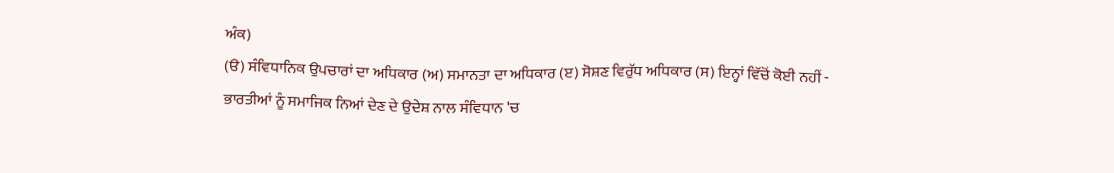ਅੰਕ)
(ੳ) ਸੰਵਿਧਾਨਿਕ ਉਪਚਾਰਾਂ ਦਾ ਅਧਿਕਾਰ (ਅ) ਸਮਾਨਤਾ ਦਾ ਅਧਿਕਾਰ (ੲ) ਸੋਸ਼ਣ ਵਿਰੁੱਧ ਅਧਿਕਾਰ (ਸ) ਇਨ੍ਹਾਂ ਵਿੱਚੋਂ ਕੋਈ ਨਹੀਂ -
ਭਾਰਤੀਆਂ ਨੂੰ ਸਮਾਜਿਕ ਨਿਆਂ ਦੇਣ ਦੇ ਉਦੇਸ਼ ਨਾਲ ਸੰਵਿਧਾਨ 'ਚ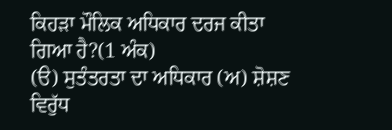ਕਿਹੜਾ ਮੌਲਿਕ ਅਧਿਕਾਰ ਦਰਜ ਕੀਤਾ ਗਿਆ ਹੈ?(1 ਅੰਕ)
(ੳ) ਸੁਤੰਤਰਤਾ ਦਾ ਅਧਿਕਾਰ (ਅ) ਸ਼ੋਸ਼ਣ ਵਿਰੁੱਧ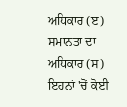ਅਧਿਕਾਰ (ੲ) ਸਮਾਨਤਾ ਦਾ ਅਧਿਕਾਰ (ਸ) ਇਹਨਾਂ 'ਚੋਂ ਕੋਈ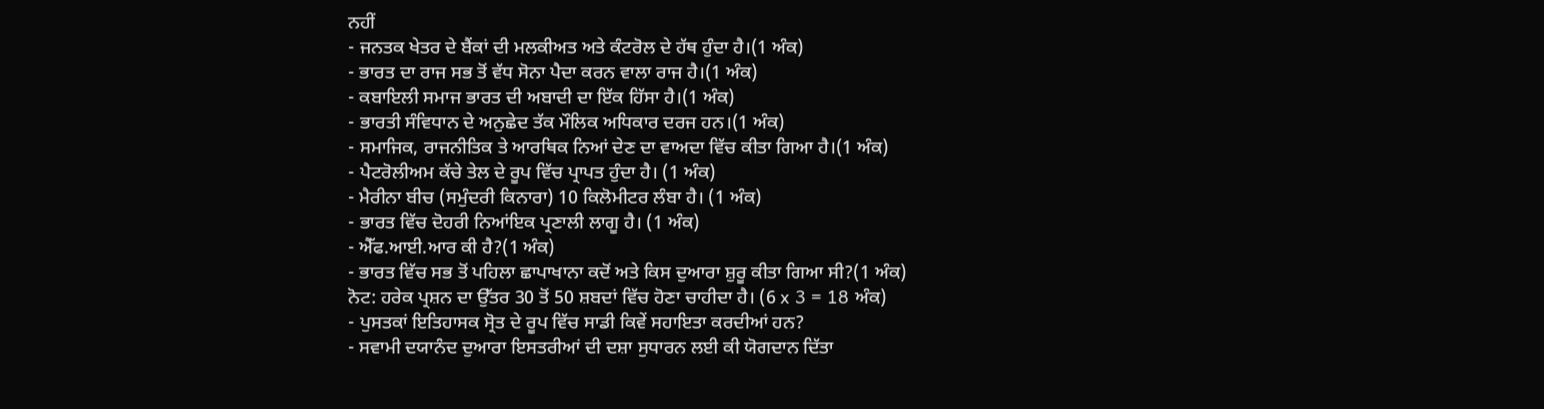ਨਹੀਂ
- ਜਨਤਕ ਖੇਤਰ ਦੇ ਬੈਂਕਾਂ ਦੀ ਮਲਕੀਅਤ ਅਤੇ ਕੰਟਰੋਲ ਦੇ ਹੱਥ ਹੁੰਦਾ ਹੈ।(1 ਅੰਕ)
- ਭਾਰਤ ਦਾ ਰਾਜ ਸਭ ਤੋਂ ਵੱਧ ਸੋਨਾ ਪੈਦਾ ਕਰਨ ਵਾਲਾ ਰਾਜ ਹੈ।(1 ਅੰਕ)
- ਕਬਾਇਲੀ ਸਮਾਜ ਭਾਰਤ ਦੀ ਅਬਾਦੀ ਦਾ ਇੱਕ ਹਿੱਸਾ ਹੈ।(1 ਅੰਕ)
- ਭਾਰਤੀ ਸੰਵਿਧਾਨ ਦੇ ਅਨੁਛੇਦ ਤੱਕ ਮੌਲਿਕ ਅਧਿਕਾਰ ਦਰਜ ਹਨ।(1 ਅੰਕ)
- ਸਮਾਜਿਕ, ਰਾਜਨੀਤਿਕ ਤੇ ਆਰਥਿਕ ਨਿਆਂ ਦੇਣ ਦਾ ਵਾਅਦਾ ਵਿੱਚ ਕੀਤਾ ਗਿਆ ਹੈ।(1 ਅੰਕ)
- ਪੈਟਰੋਲੀਅਮ ਕੱਚੇ ਤੇਲ ਦੇ ਰੂਪ ਵਿੱਚ ਪ੍ਰਾਪਤ ਹੁੰਦਾ ਹੈ। (1 ਅੰਕ)
- ਮੈਰੀਨਾ ਬੀਚ (ਸਮੁੰਦਰੀ ਕਿਨਾਰਾ) 10 ਕਿਲੋਮੀਟਰ ਲੰਬਾ ਹੈ। (1 ਅੰਕ)
- ਭਾਰਤ ਵਿੱਚ ਦੋਹਰੀ ਨਿਆਂਇਕ ਪ੍ਰਣਾਲੀ ਲਾਗੂ ਹੈ। (1 ਅੰਕ)
- ਐੱਫ.ਆਈ.ਆਰ ਕੀ ਹੈ?(1 ਅੰਕ)
- ਭਾਰਤ ਵਿੱਚ ਸਭ ਤੋਂ ਪਹਿਲਾ ਛਾਪਾਖਾਨਾ ਕਦੋਂ ਅਤੇ ਕਿਸ ਦੁਆਰਾ ਸ਼ੁਰੂ ਕੀਤਾ ਗਿਆ ਸੀ?(1 ਅੰਕ)
ਨੋਟ: ਹਰੇਕ ਪ੍ਰਸ਼ਨ ਦਾ ਉੱਤਰ 30 ਤੋਂ 50 ਸ਼ਬਦਾਂ ਵਿੱਚ ਹੋਣਾ ਚਾਹੀਦਾ ਹੈ। (6 x 3 = 18 ਅੰਕ)
- ਪੁਸਤਕਾਂ ਇਤਿਹਾਸਕ ਸ੍ਰੋਤ ਦੇ ਰੂਪ ਵਿੱਚ ਸਾਡੀ ਕਿਵੇਂ ਸਹਾਇਤਾ ਕਰਦੀਆਂ ਹਨ?
- ਸਵਾਮੀ ਦਯਾਨੰਦ ਦੁਆਰਾ ਇਸਤਰੀਆਂ ਦੀ ਦਸ਼ਾ ਸੁਧਾਰਨ ਲਈ ਕੀ ਯੋਗਦਾਨ ਦਿੱਤਾ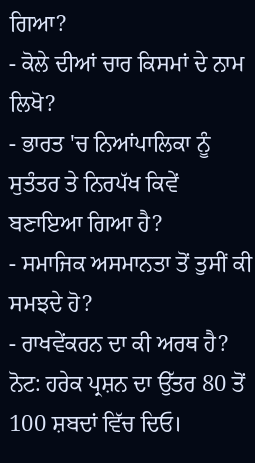ਗਿਆ?
- ਕੋਲੇ ਦੀਆਂ ਚਾਰ ਕਿਸਮਾਂ ਦੇ ਨਾਮ ਲਿਖੋ?
- ਭਾਰਤ 'ਚ ਨਿਆਂਪਾਲਿਕਾ ਨੂੰ ਸੁਤੰਤਰ ਤੇ ਨਿਰਪੱਖ ਕਿਵੇਂ ਬਣਾਇਆ ਗਿਆ ਹੈ?
- ਸਮਾਜਿਕ ਅਸਮਾਨਤਾ ਤੋਂ ਤੁਸੀਂ ਕੀ ਸਮਝਦੇ ਹੋ?
- ਰਾਖਵੇਂਕਰਨ ਦਾ ਕੀ ਅਰਥ ਹੈ?
ਨੋਟ: ਹਰੇਕ ਪ੍ਰਸ਼ਨ ਦਾ ਉੱਤਰ 80 ਤੋਂ 100 ਸ਼ਬਦਾਂ ਵਿੱਚ ਦਿਓ।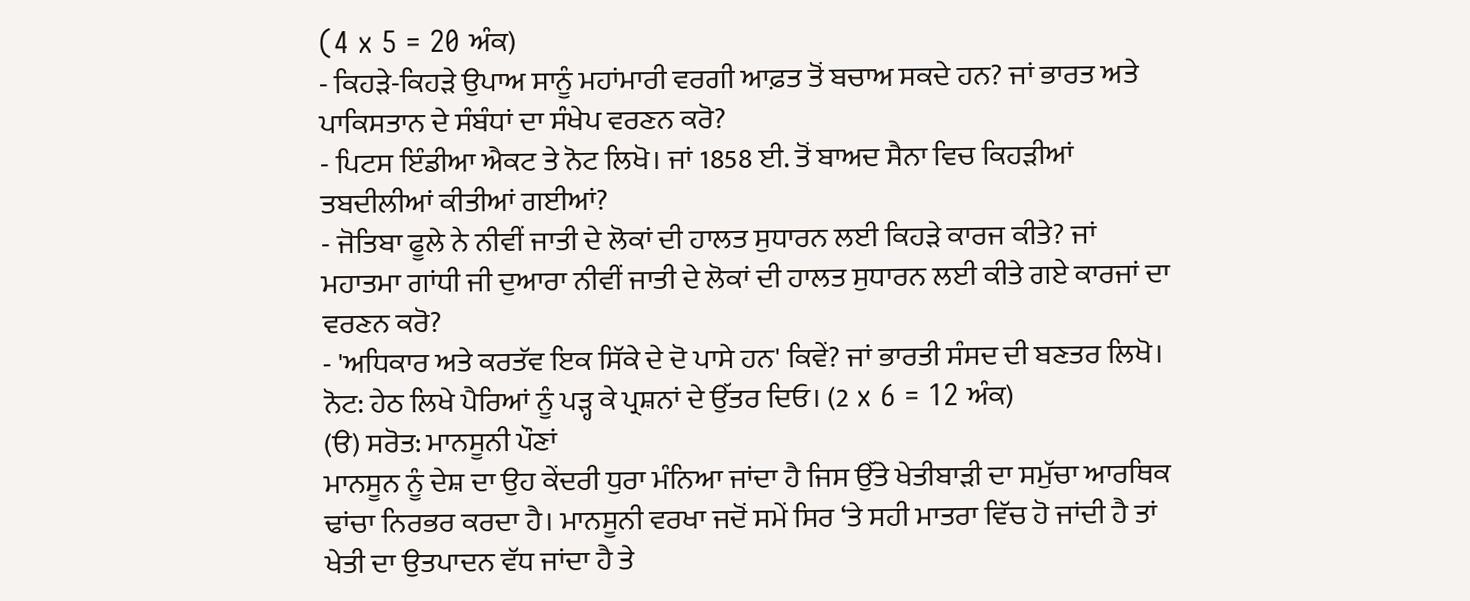(4 x 5 = 20 ਅੰਕ)
- ਕਿਹੜੇ-ਕਿਹੜੇ ਉਪਾਅ ਸਾਨੂੰ ਮਹਾਂਮਾਰੀ ਵਰਗੀ ਆਫ਼ਤ ਤੋਂ ਬਚਾਅ ਸਕਦੇ ਹਨ? ਜਾਂ ਭਾਰਤ ਅਤੇ ਪਾਕਿਸਤਾਨ ਦੇ ਸੰਬੰਧਾਂ ਦਾ ਸੰਖੇਪ ਵਰਣਨ ਕਰੋ?
- ਪਿਟਸ ਇੰਡੀਆ ਐਕਟ ਤੇ ਨੋਟ ਲਿਖੋ। ਜਾਂ 1858 ਈ. ਤੋਂ ਬਾਅਦ ਸੈਨਾ ਵਿਚ ਕਿਹੜੀਆਂ ਤਬਦੀਲੀਆਂ ਕੀਤੀਆਂ ਗਈਆਂ?
- ਜੋਤਿਬਾ ਫੂਲੇ ਨੇ ਨੀਵੀਂ ਜਾਤੀ ਦੇ ਲੋਕਾਂ ਦੀ ਹਾਲਤ ਸੁਧਾਰਨ ਲਈ ਕਿਹੜੇ ਕਾਰਜ ਕੀਤੇ? ਜਾਂ ਮਹਾਤਮਾ ਗਾਂਧੀ ਜੀ ਦੁਆਰਾ ਨੀਵੀਂ ਜਾਤੀ ਦੇ ਲੋਕਾਂ ਦੀ ਹਾਲਤ ਸੁਧਾਰਨ ਲਈ ਕੀਤੇ ਗਏ ਕਾਰਜਾਂ ਦਾ ਵਰਣਨ ਕਰੋ?
- 'ਅਧਿਕਾਰ ਅਤੇ ਕਰਤੱਵ ਇਕ ਸਿੱਕੇ ਦੇ ਦੋ ਪਾਸੇ ਹਨ' ਕਿਵੇਂ? ਜਾਂ ਭਾਰਤੀ ਸੰਸਦ ਦੀ ਬਣਤਰ ਲਿਖੋ।
ਨੋਟ: ਹੇਠ ਲਿਖੇ ਪੈਰਿਆਂ ਨੂੰ ਪੜ੍ਹ ਕੇ ਪ੍ਰਸ਼ਨਾਂ ਦੇ ਉੱਤਰ ਦਿਓ। (2 x 6 = 12 ਅੰਕ)
(ੳ) ਸਰੋਤ: ਮਾਨਸੂਨੀ ਪੌਣਾਂ
ਮਾਨਸੂਨ ਨੂੰ ਦੇਸ਼ ਦਾ ਉਹ ਕੇਂਦਰੀ ਧੁਰਾ ਮੰਨਿਆ ਜਾਂਦਾ ਹੈ ਜਿਸ ਉੱਤੇ ਖੇਤੀਬਾੜੀ ਦਾ ਸਮੁੱਚਾ ਆਰਥਿਕ ਢਾਂਚਾ ਨਿਰਭਰ ਕਰਦਾ ਹੈ। ਮਾਨਸੂਨੀ ਵਰਖਾ ਜਦੋਂ ਸਮੇਂ ਸਿਰ ‘ਤੇ ਸਹੀ ਮਾਤਰਾ ਵਿੱਚ ਹੋ ਜਾਂਦੀ ਹੈ ਤਾਂ ਖੇਤੀ ਦਾ ਉਤਪਾਦਨ ਵੱਧ ਜਾਂਦਾ ਹੈ ਤੇ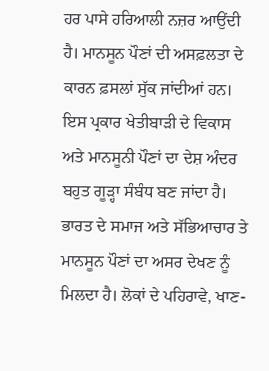ਹਰ ਪਾਸੇ ਹਰਿਆਲੀ ਨਜ਼ਰ ਆਉਂਦੀ ਹੈ। ਮਾਨਸੂਨ ਪੌਣਾਂ ਦੀ ਅਸਫ਼ਲਤਾ ਦੇ ਕਾਰਨ ਫ਼ਸਲਾਂ ਸੁੱਕ ਜਾਂਦੀਆਂ ਹਨ। ਇਸ ਪ੍ਰਕਾਰ ਖੇਤੀਬਾੜੀ ਦੇ ਵਿਕਾਸ ਅਤੇ ਮਾਨਸੂਨੀ ਪੌਣਾਂ ਦਾ ਦੇਸ਼ ਅੰਦਰ ਬਹੁਤ ਗੂੜ੍ਹਾ ਸੰਬੰਧ ਬਣ ਜਾਂਦਾ ਹੈ। ਭਾਰਤ ਦੇ ਸਮਾਜ ਅਤੇ ਸੱਭਿਆਚਾਰ ਤੇ ਮਾਨਸੂਨ ਪੌਣਾਂ ਦਾ ਅਸਰ ਦੇਖਣ ਨੂੰ ਮਿਲਦਾ ਹੈ। ਲੋਕਾਂ ਦੇ ਪਹਿਰਾਵੇ, ਖਾਣ-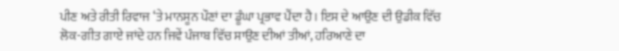ਪੀਣ ਅਤੇ ਰੀਤੀ ਰਿਵਾਜ ‘ਤੇ ਮਾਨਸੂਨ ਪੌਣਾਂ ਦਾ ਡੂੰਘਾ ਪ੍ਰਭਾਵ ਪੈਂਦਾ ਹੈ। ਇਸ ਦੇ ਆਉਣ ਦੀ ਉਡੀਕ ਵਿੱਚ ਲੋਕ-ਗੀਤ ਗਾਏ ਜਾਂਦੇ ਹਨ ਜਿਵੇਂ ਪੰਜਾਬ ਵਿੱਚ ਸਾਉਣ ਦੀਆਂ ਤੀਆਂ, ਹਰਿਆਣੇ ਦਾ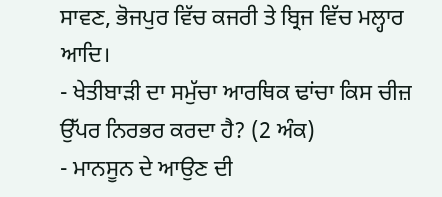ਸਾਵਣ, ਭੋਜਪੁਰ ਵਿੱਚ ਕਜਰੀ ਤੇ ਬ੍ਰਿਜ ਵਿੱਚ ਮਲ੍ਹਾਰ ਆਦਿ।
- ਖੇਤੀਬਾੜੀ ਦਾ ਸਮੁੱਚਾ ਆਰਥਿਕ ਢਾਂਚਾ ਕਿਸ ਚੀਜ਼ ਉੱਪਰ ਨਿਰਭਰ ਕਰਦਾ ਹੈ? (2 ਅੰਕ)
- ਮਾਨਸੂਨ ਦੇ ਆਉਣ ਦੀ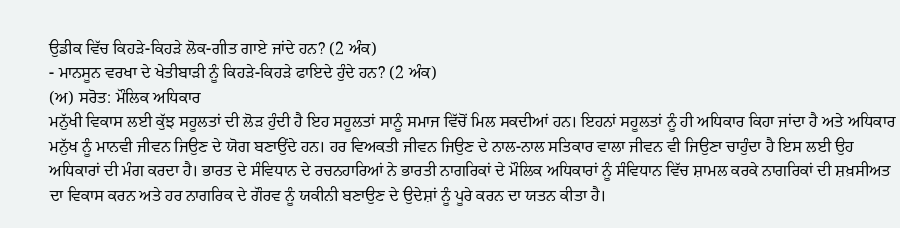ਉਡੀਕ ਵਿੱਚ ਕਿਹੜੇ-ਕਿਹੜੇ ਲੋਕ-ਗੀਤ ਗਾਏ ਜਾਂਦੇ ਹਨ? (2 ਅੰਕ)
- ਮਾਨਸੂਨ ਵਰਖਾ ਦੇ ਖੇਤੀਬਾੜੀ ਨੂੰ ਕਿਹੜੇ-ਕਿਹੜੇ ਫਾਇਦੇ ਹੁੰਦੇ ਹਨ? (2 ਅੰਕ)
(ਅ) ਸਰੋਤ: ਮੌਲਿਕ ਅਧਿਕਾਰ
ਮਨੁੱਖੀ ਵਿਕਾਸ ਲਈ ਕੁੱਝ ਸਹੂਲਤਾਂ ਦੀ ਲੋੜ ਹੁੰਦੀ ਹੈ ਇਹ ਸਹੂਲਤਾਂ ਸਾਨੂੰ ਸਮਾਜ ਵਿੱਚੋਂ ਮਿਲ ਸਕਦੀਆਂ ਹਨ। ਇਹਨਾਂ ਸਹੂਲਤਾਂ ਨੂੰ ਹੀ ਅਧਿਕਾਰ ਕਿਹਾ ਜਾਂਦਾ ਹੈ ਅਤੇ ਅਧਿਕਾਰ ਮਨੁੱਖ ਨੂੰ ਮਾਨਵੀ ਜੀਵਨ ਜਿਉਣ ਦੇ ਯੋਗ ਬਣਾਉਂਦੇ ਹਨ। ਹਰ ਵਿਅਕਤੀ ਜੀਵਨ ਜਿਉਣ ਦੇ ਨਾਲ-ਨਾਲ ਸਤਿਕਾਰ ਵਾਲਾ ਜੀਵਨ ਵੀ ਜਿਉਣਾ ਚਾਹੁੰਦਾ ਹੈ ਇਸ ਲਈ ਉਹ ਅਧਿਕਾਰਾਂ ਦੀ ਮੰਗ ਕਰਦਾ ਹੈ। ਭਾਰਤ ਦੇ ਸੰਵਿਧਾਨ ਦੇ ਰਚਨਹਾਰਿਆਂ ਨੇ ਭਾਰਤੀ ਨਾਗਰਿਕਾਂ ਦੇ ਮੌਲਿਕ ਅਧਿਕਾਰਾਂ ਨੂੰ ਸੰਵਿਧਾਨ ਵਿੱਚ ਸ਼ਾਮਲ ਕਰਕੇ ਨਾਗਰਿਕਾਂ ਦੀ ਸ਼ਖ਼ਸੀਅਤ ਦਾ ਵਿਕਾਸ ਕਰਨ ਅਤੇ ਹਰ ਨਾਗਰਿਕ ਦੇ ਗੌਰਵ ਨੂੰ ਯਕੀਨੀ ਬਣਾਉਣ ਦੇ ਉਦੇਸ਼ਾਂ ਨੂੰ ਪੂਰੇ ਕਰਨ ਦਾ ਯਤਨ ਕੀਤਾ ਹੈ।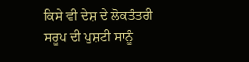ਕਿਸੇ ਵੀ ਦੇਸ਼ ਦੇ ਲੋਕਤੰਤਰੀ ਸਰੂਪ ਦੀ ਪੁਸ਼ਟੀ ਸਾਨੂੰ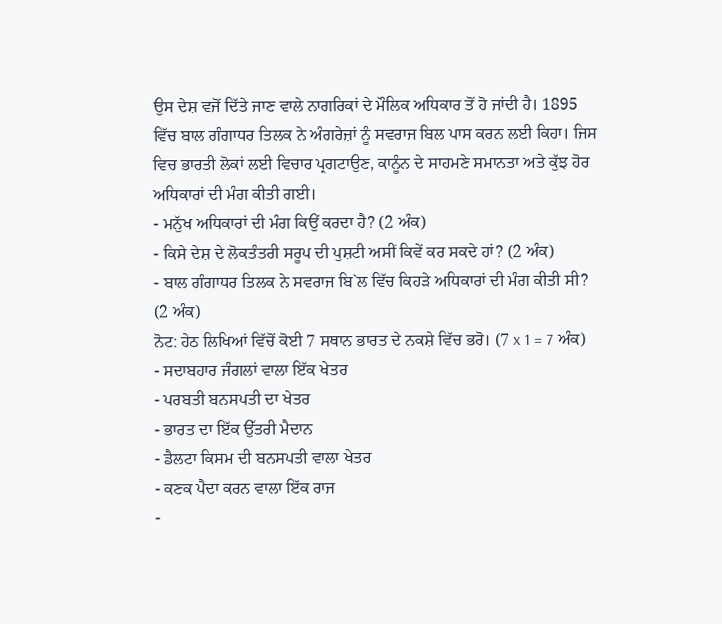ਉਸ ਦੇਸ਼ ਵਜੋਂ ਦਿੱਤੇ ਜਾਣ ਵਾਲੇ ਨਾਗਰਿਕਾਂ ਦੇ ਮੌਲਿਕ ਅਧਿਕਾਰ ਤੋਂ ਹੋ ਜਾਂਦੀ ਹੈ। 1895 ਵਿੱਚ ਬਾਲ ਗੰਗਾਧਰ ਤਿਲਕ ਨੇ ਅੰਗਰੇਜ਼ਾਂ ਨੂੰ ਸਵਰਾਜ ਬਿਲ ਪਾਸ ਕਰਨ ਲਈ ਕਿਹਾ। ਜਿਸ ਵਿਚ ਭਾਰਤੀ ਲੋਕਾਂ ਲਈ ਵਿਚਾਰ ਪ੍ਰਗਟਾਉਣ, ਕਾਨੂੰਨ ਦੇ ਸਾਹਮਣੇ ਸਮਾਨਤਾ ਅਤੇ ਕੁੱਝ ਹੋਰ ਅਧਿਕਾਰਾਂ ਦੀ ਮੰਗ ਕੀਤੀ ਗਈ।
- ਮਨੁੱਖ ਅਧਿਕਾਰਾਂ ਦੀ ਮੰਗ ਕਿਉਂ ਕਰਦਾ ਹੈ? (2 ਅੰਕ)
- ਕਿਸੇ ਦੇਸ਼ ਦੇ ਲੋਕਤੰਤਰੀ ਸਰੂਪ ਦੀ ਪੁਸ਼ਟੀ ਅਸੀਂ ਕਿਵੇਂ ਕਰ ਸਕਦੇ ਹਾਂ? (2 ਅੰਕ)
- ਬਾਲ ਗੰਗਾਧਰ ਤਿਲਕ ਨੇ ਸਵਰਾਜ ਬਿ`ਲ ਵਿੱਚ ਕਿਹੜੇ ਅਧਿਕਾਰਾਂ ਦੀ ਮੰਗ ਕੀਤੀ ਸੀ? (2 ਅੰਕ)
ਨੋਟ: ਹੇਠ ਲਿਖਿਆਂ ਵਿੱਚੋਂ ਕੋਈ 7 ਸਥਾਨ ਭਾਰਤ ਦੇ ਨਕਸ਼ੇ ਵਿੱਚ ਭਰੋ। (7 x 1 = 7 ਅੰਕ)
- ਸਦਾਬਹਾਰ ਜੰਗਲਾਂ ਵਾਲਾ ਇੱਕ ਖੇਤਰ
- ਪਰਬਤੀ ਬਨਸਪਤੀ ਦਾ ਖੇਤਰ
- ਭਾਰਤ ਦਾ ਇੱਕ ਉੱਤਰੀ ਮੈਦਾਨ
- ਡੈਲਟਾ ਕਿਸਮ ਦੀ ਬਨਸਪਤੀ ਵਾਲਾ ਖੇਤਰ
- ਕਣਕ ਪੈਦਾ ਕਰਨ ਵਾਲਾ ਇੱਕ ਰਾਜ
-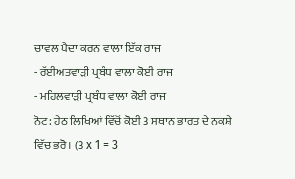ਚਾਵਲ ਪੈਦਾ ਕਰਨ ਵਾਲਾ ਇੱਕ ਰਾਜ
- ਰੱਈਅਤਵਾੜੀ ਪ੍ਰਬੰਧ ਵਾਲਾ ਕੋਈ ਰਾਜ
- ਮਹਿਲਵਾੜੀ ਪ੍ਰਬੰਧ ਵਾਲਾ ਕੋਈ ਰਾਜ
ਨੋਟ: ਹੇਠ ਲਿਖਿਆਂ ਵਿੱਚੋਂ ਕੋਈ 3 ਸਥਾਨ ਭਾਰਤ ਦੇ ਨਕਸ਼ੇ ਵਿੱਚ ਭਰੋ। (3 x 1 = 3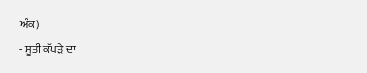ਅੰਕ)
- ਸੂਤੀ ਕੱਪੜੇ ਦਾ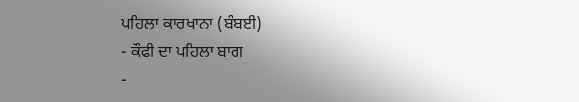ਪਹਿਲਾ ਕਾਰਖਾਨਾ (ਬੰਬਈ)
- ਕੌਫੀ ਦਾ ਪਹਿਲਾ ਬਾਗ
-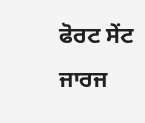ਫੋਰਟ ਸੇਂਟ ਜਾਰਜ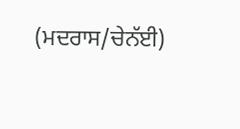(ਮਦਰਾਸ/ਚੇਨੱਈ)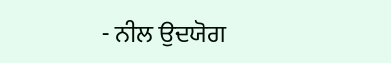- ਨੀਲ ਉਦਯੋਗ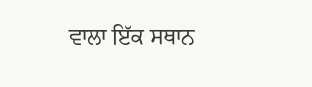ਵਾਲਾ ਇੱਕ ਸਥਾਨ